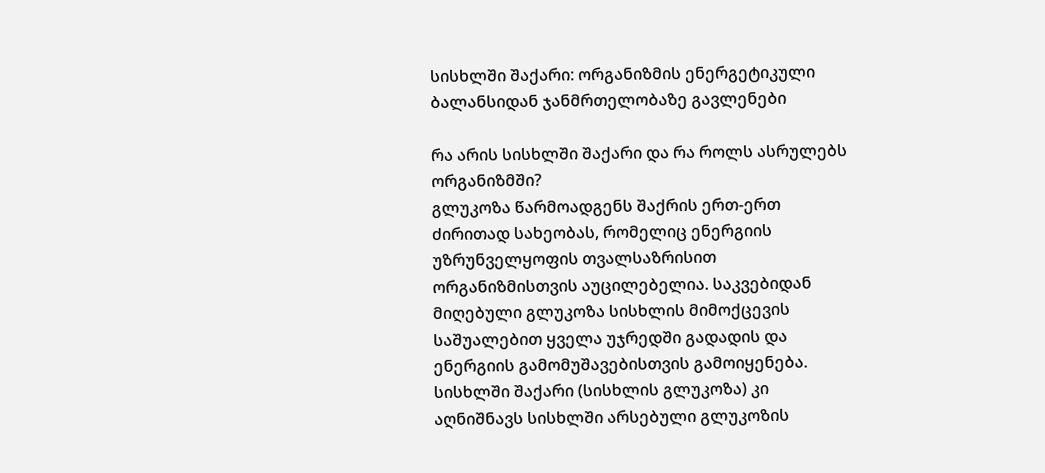სისხლში შაქარი: ორგანიზმის ენერგეტიკული ბალანსიდან ჯანმრთელობაზე გავლენები

რა არის სისხლში შაქარი და რა როლს ასრულებს ორგანიზმში?
გლუკოზა წარმოადგენს შაქრის ერთ-ერთ ძირითად სახეობას, რომელიც ენერგიის უზრუნველყოფის თვალსაზრისით ორგანიზმისთვის აუცილებელია. საკვებიდან მიღებული გლუკოზა სისხლის მიმოქცევის საშუალებით ყველა უჯრედში გადადის და ენერგიის გამომუშავებისთვის გამოიყენება. სისხლში შაქარი (სისხლის გლუკოზა) კი აღნიშნავს სისხლში არსებული გლუკოზის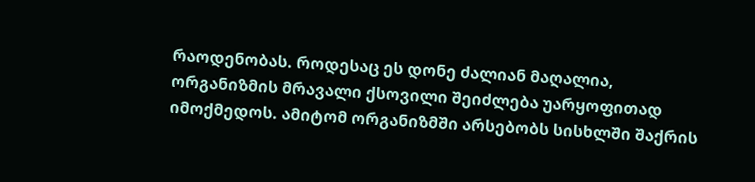რაოდენობას. როდესაც ეს დონე ძალიან მაღალია, ორგანიზმის მრავალი ქსოვილი შეიძლება უარყოფითად იმოქმედოს. ამიტომ ორგანიზმში არსებობს სისხლში შაქრის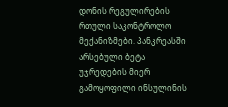დონის რეგულირების რთული საკონტროლო მექანიზმები. პანკრეასში არსებული ბეტა უჯრედების მიერ გამოყოფილი ინსულინის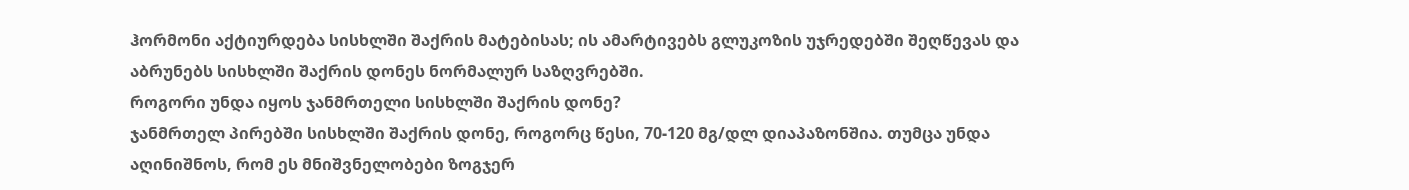ჰორმონი აქტიურდება სისხლში შაქრის მატებისას; ის ამარტივებს გლუკოზის უჯრედებში შეღწევას და აბრუნებს სისხლში შაქრის დონეს ნორმალურ საზღვრებში.
როგორი უნდა იყოს ჯანმრთელი სისხლში შაქრის დონე?
ჯანმრთელ პირებში სისხლში შაქრის დონე, როგორც წესი, 70-120 მგ/დლ დიაპაზონშია. თუმცა უნდა აღინიშნოს, რომ ეს მნიშვნელობები ზოგჯერ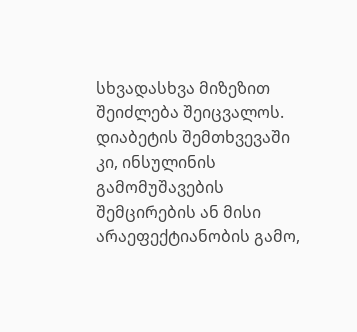სხვადასხვა მიზეზით შეიძლება შეიცვალოს. დიაბეტის შემთხვევაში კი, ინსულინის გამომუშავების შემცირების ან მისი არაეფექტიანობის გამო,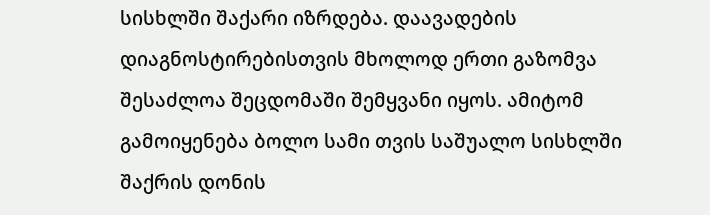სისხლში შაქარი იზრდება. დაავადების დიაგნოსტირებისთვის მხოლოდ ერთი გაზომვა შესაძლოა შეცდომაში შემყვანი იყოს. ამიტომ გამოიყენება ბოლო სამი თვის საშუალო სისხლში შაქრის დონის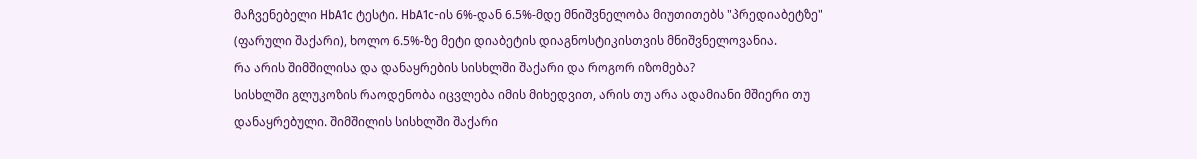მაჩვენებელი HbA1c ტესტი. HbA1c-ის 6%-დან 6.5%-მდე მნიშვნელობა მიუთითებს "პრედიაბეტზე" (ფარული შაქარი), ხოლო 6.5%-ზე მეტი დიაბეტის დიაგნოსტიკისთვის მნიშვნელოვანია.
რა არის შიმშილისა და დანაყრების სისხლში შაქარი და როგორ იზომება?
სისხლში გლუკოზის რაოდენობა იცვლება იმის მიხედვით, არის თუ არა ადამიანი მშიერი თუ დანაყრებული. შიმშილის სისხლში შაქარი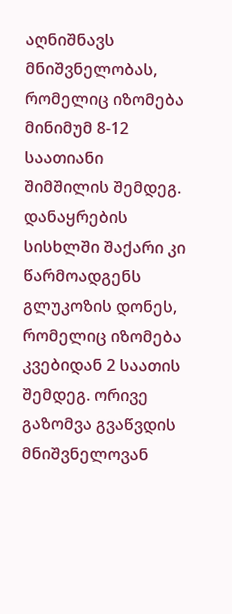აღნიშნავს მნიშვნელობას, რომელიც იზომება მინიმუმ 8-12 საათიანი შიმშილის შემდეგ. დანაყრების სისხლში შაქარი კი წარმოადგენს გლუკოზის დონეს, რომელიც იზომება კვებიდან 2 საათის შემდეგ. ორივე გაზომვა გვაწვდის მნიშვნელოვან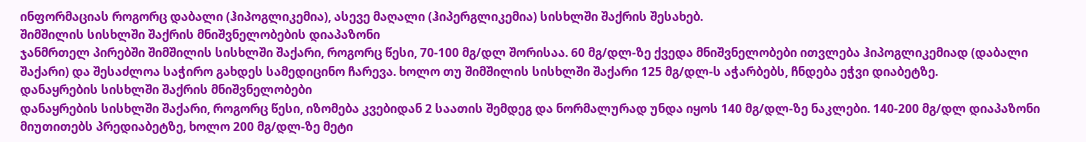ინფორმაციას როგორც დაბალი (ჰიპოგლიკემია), ასევე მაღალი (ჰიპერგლიკემია) სისხლში შაქრის შესახებ.
შიმშილის სისხლში შაქრის მნიშვნელობების დიაპაზონი
ჯანმრთელ პირებში შიმშილის სისხლში შაქარი, როგორც წესი, 70-100 მგ/დლ შორისაა. 60 მგ/დლ-ზე ქვედა მნიშვნელობები ითვლება ჰიპოგლიკემიად (დაბალი შაქარი) და შესაძლოა საჭირო გახდეს სამედიცინო ჩარევა. ხოლო თუ შიმშილის სისხლში შაქარი 125 მგ/დლ-ს აჭარბებს, ჩნდება ეჭვი დიაბეტზე.
დანაყრების სისხლში შაქრის მნიშვნელობები
დანაყრების სისხლში შაქარი, როგორც წესი, იზომება კვებიდან 2 საათის შემდეგ და ნორმალურად უნდა იყოს 140 მგ/დლ-ზე ნაკლები. 140-200 მგ/დლ დიაპაზონი მიუთითებს პრედიაბეტზე, ხოლო 200 მგ/დლ-ზე მეტი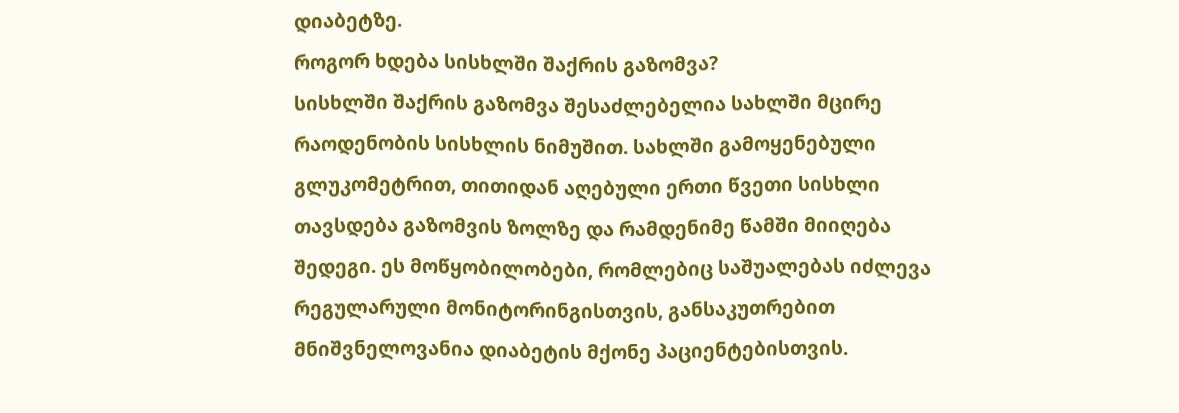დიაბეტზე.
როგორ ხდება სისხლში შაქრის გაზომვა?
სისხლში შაქრის გაზომვა შესაძლებელია სახლში მცირე რაოდენობის სისხლის ნიმუშით. სახლში გამოყენებული გლუკომეტრით, თითიდან აღებული ერთი წვეთი სისხლი თავსდება გაზომვის ზოლზე და რამდენიმე წამში მიიღება შედეგი. ეს მოწყობილობები, რომლებიც საშუალებას იძლევა რეგულარული მონიტორინგისთვის, განსაკუთრებით მნიშვნელოვანია დიაბეტის მქონე პაციენტებისთვის.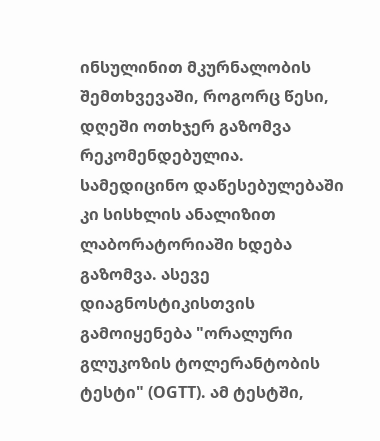ინსულინით მკურნალობის შემთხვევაში, როგორც წესი, დღეში ოთხჯერ გაზომვა რეკომენდებულია.
სამედიცინო დაწესებულებაში კი სისხლის ანალიზით ლაბორატორიაში ხდება გაზომვა. ასევე დიაგნოსტიკისთვის გამოიყენება "ორალური გლუკოზის ტოლერანტობის ტესტი" (OGTT). ამ ტესტში,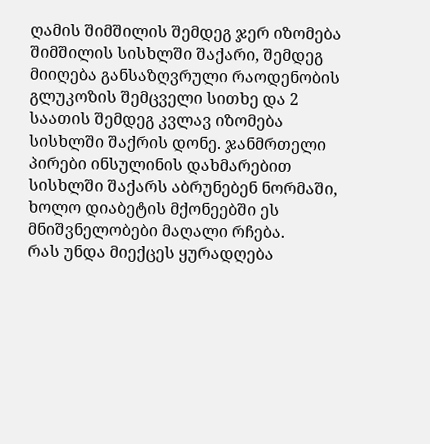ღამის შიმშილის შემდეგ ჯერ იზომება შიმშილის სისხლში შაქარი, შემდეგ მიიღება განსაზღვრული რაოდენობის გლუკოზის შემცველი სითხე და 2 საათის შემდეგ კვლავ იზომება სისხლში შაქრის დონე. ჯანმრთელი პირები ინსულინის დახმარებით სისხლში შაქარს აბრუნებენ ნორმაში, ხოლო დიაბეტის მქონეებში ეს მნიშვნელობები მაღალი რჩება.
რას უნდა მიექცეს ყურადღება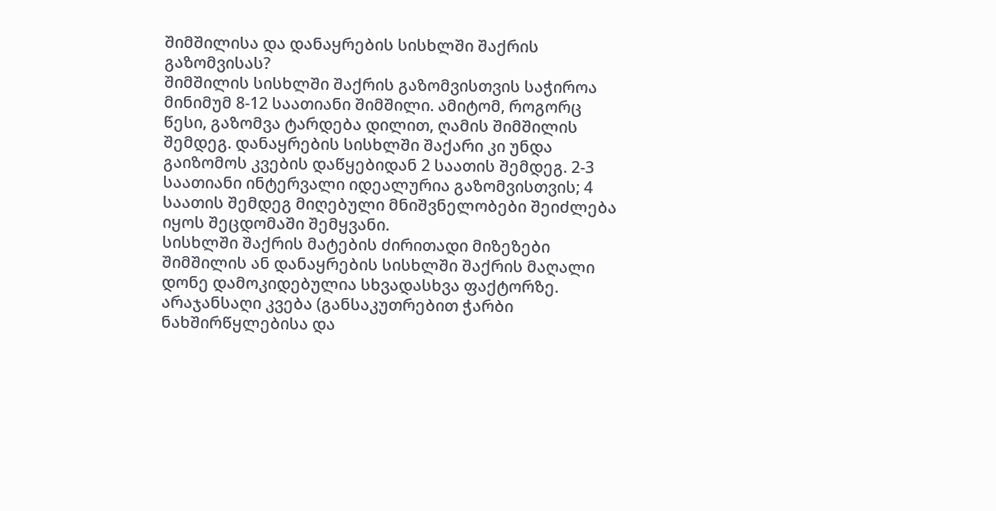შიმშილისა და დანაყრების სისხლში შაქრის გაზომვისას?
შიმშილის სისხლში შაქრის გაზომვისთვის საჭიროა მინიმუმ 8-12 საათიანი შიმშილი. ამიტომ, როგორც წესი, გაზომვა ტარდება დილით, ღამის შიმშილის შემდეგ. დანაყრების სისხლში შაქარი კი უნდა გაიზომოს კვების დაწყებიდან 2 საათის შემდეგ. 2-3 საათიანი ინტერვალი იდეალურია გაზომვისთვის; 4 საათის შემდეგ მიღებული მნიშვნელობები შეიძლება იყოს შეცდომაში შემყვანი.
სისხლში შაქრის მატების ძირითადი მიზეზები
შიმშილის ან დანაყრების სისხლში შაქრის მაღალი დონე დამოკიდებულია სხვადასხვა ფაქტორზე. არაჯანსაღი კვება (განსაკუთრებით ჭარბი ნახშირწყლებისა და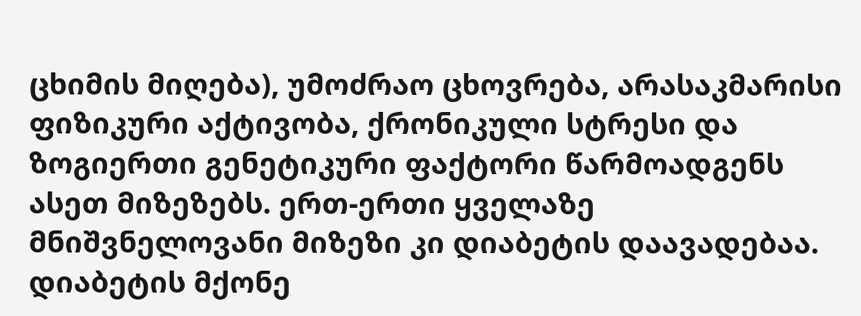ცხიმის მიღება), უმოძრაო ცხოვრება, არასაკმარისი ფიზიკური აქტივობა, ქრონიკული სტრესი და ზოგიერთი გენეტიკური ფაქტორი წარმოადგენს ასეთ მიზეზებს. ერთ-ერთი ყველაზე მნიშვნელოვანი მიზეზი კი დიაბეტის დაავადებაა. დიაბეტის მქონე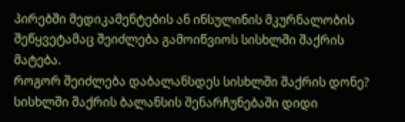პირებში მედიკამენტების ან ინსულინის მკურნალობის შეწყვეტამაც შეიძლება გამოიწვიოს სისხლში შაქრის მატება.
როგორ შეიძლება დაბალანსდეს სისხლში შაქრის დონე?
სისხლში შაქრის ბალანსის შენარჩუნებაში დიდი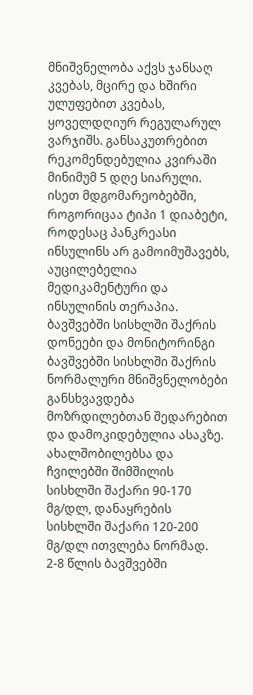მნიშვნელობა აქვს ჯანსაღ კვებას, მცირე და ხშირი ულუფებით კვებას, ყოველდღიურ რეგულარულ ვარჯიშს. განსაკუთრებით რეკომენდებულია კვირაში მინიმუმ 5 დღე სიარული. ისეთ მდგომარეობებში, როგორიცაა ტიპი 1 დიაბეტი, როდესაც პანკრეასი ინსულინს არ გამოიმუშავებს, აუცილებელია მედიკამენტური და ინსულინის თერაპია.
ბავშვებში სისხლში შაქრის დონეები და მონიტორინგი
ბავშვებში სისხლში შაქრის ნორმალური მნიშვნელობები განსხვავდება მოზრდილებთან შედარებით და დამოკიდებულია ასაკზე. ახალშობილებსა და ჩვილებში შიმშილის სისხლში შაქარი 90-170 მგ/დლ, დანაყრების სისხლში შაქარი 120-200 მგ/დლ ითვლება ნორმად. 2-8 წლის ბავშვებში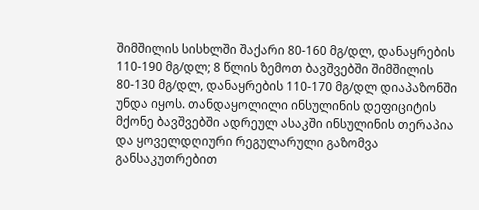შიმშილის სისხლში შაქარი 80-160 მგ/დლ, დანაყრების 110-190 მგ/დლ; 8 წლის ზემოთ ბავშვებში შიმშილის 80-130 მგ/დლ, დანაყრების 110-170 მგ/დლ დიაპაზონში უნდა იყოს. თანდაყოლილი ინსულინის დეფიციტის მქონე ბავშვებში ადრეულ ასაკში ინსულინის თერაპია და ყოველდღიური რეგულარული გაზომვა განსაკუთრებით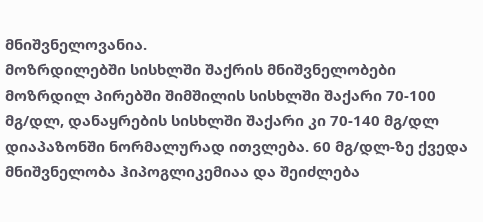მნიშვნელოვანია.
მოზრდილებში სისხლში შაქრის მნიშვნელობები
მოზრდილ პირებში შიმშილის სისხლში შაქარი 70-100 მგ/დლ, დანაყრების სისხლში შაქარი კი 70-140 მგ/დლ დიაპაზონში ნორმალურად ითვლება. 60 მგ/დლ-ზე ქვედა მნიშვნელობა ჰიპოგლიკემიაა და შეიძლება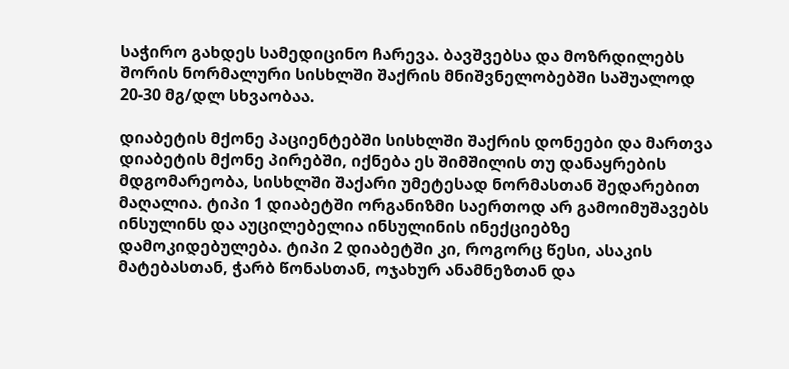საჭირო გახდეს სამედიცინო ჩარევა. ბავშვებსა და მოზრდილებს შორის ნორმალური სისხლში შაქრის მნიშვნელობებში საშუალოდ 20-30 მგ/დლ სხვაობაა.

დიაბეტის მქონე პაციენტებში სისხლში შაქრის დონეები და მართვა
დიაბეტის მქონე პირებში, იქნება ეს შიმშილის თუ დანაყრების მდგომარეობა, სისხლში შაქარი უმეტესად ნორმასთან შედარებით მაღალია. ტიპი 1 დიაბეტში ორგანიზმი საერთოდ არ გამოიმუშავებს ინსულინს და აუცილებელია ინსულინის ინექციებზე დამოკიდებულება. ტიპი 2 დიაბეტში კი, როგორც წესი, ასაკის მატებასთან, ჭარბ წონასთან, ოჯახურ ანამნეზთან და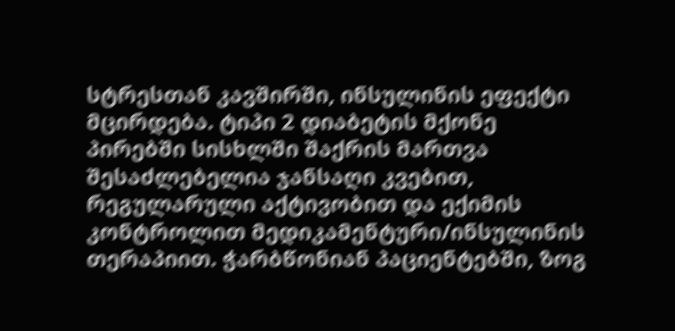სტრესთან კავშირში, ინსულინის ეფექტი მცირდება. ტიპი 2 დიაბეტის მქონე პირებში სისხლში შაქრის მართვა შესაძლებელია ჯანსაღი კვებით, რეგულარული აქტივობით და ექიმის კონტროლით მედიკამენტური/ინსულინის თერაპიით. ჭარბწონიან პაციენტებში, ზოგ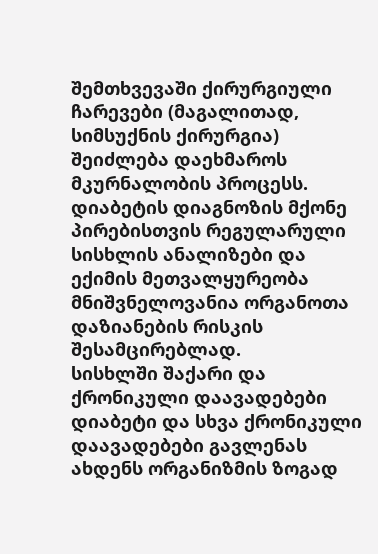შემთხვევაში ქირურგიული ჩარევები (მაგალითად, სიმსუქნის ქირურგია) შეიძლება დაეხმაროს მკურნალობის პროცესს. დიაბეტის დიაგნოზის მქონე პირებისთვის რეგულარული სისხლის ანალიზები და ექიმის მეთვალყურეობა მნიშვნელოვანია ორგანოთა დაზიანების რისკის შესამცირებლად.
სისხლში შაქარი და ქრონიკული დაავადებები
დიაბეტი და სხვა ქრონიკული დაავადებები გავლენას ახდენს ორგანიზმის ზოგად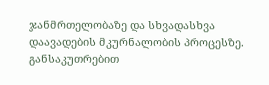ჯანმრთელობაზე და სხვადასხვა დაავადების მკურნალობის პროცესზე. განსაკუთრებით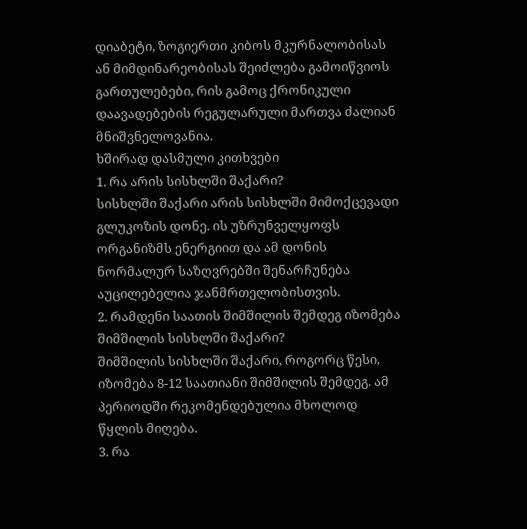დიაბეტი, ზოგიერთი კიბოს მკურნალობისას ან მიმდინარეობისას შეიძლება გამოიწვიოს გართულებები, რის გამოც ქრონიკული დაავადებების რეგულარული მართვა ძალიან მნიშვნელოვანია.
ხშირად დასმული კითხვები
1. რა არის სისხლში შაქარი?
სისხლში შაქარი არის სისხლში მიმოქცევადი გლუკოზის დონე. ის უზრუნველყოფს ორგანიზმს ენერგიით და ამ დონის ნორმალურ საზღვრებში შენარჩუნება აუცილებელია ჯანმრთელობისთვის.
2. რამდენი საათის შიმშილის შემდეგ იზომება შიმშილის სისხლში შაქარი?
შიმშილის სისხლში შაქარი, როგორც წესი, იზომება 8-12 საათიანი შიმშილის შემდეგ. ამ პერიოდში რეკომენდებულია მხოლოდ წყლის მიღება.
3. რა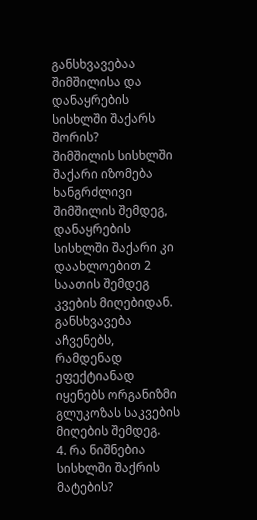განსხვავებაა შიმშილისა და დანაყრების სისხლში შაქარს შორის?
შიმშილის სისხლში შაქარი იზომება ხანგრძლივი შიმშილის შემდეგ, დანაყრების სისხლში შაქარი კი დაახლოებით 2 საათის შემდეგ კვების მიღებიდან. განსხვავება აჩვენებს, რამდენად ეფექტიანად იყენებს ორგანიზმი გლუკოზას საკვების მიღების შემდეგ.
4. რა ნიშნებია სისხლში შაქრის მატების?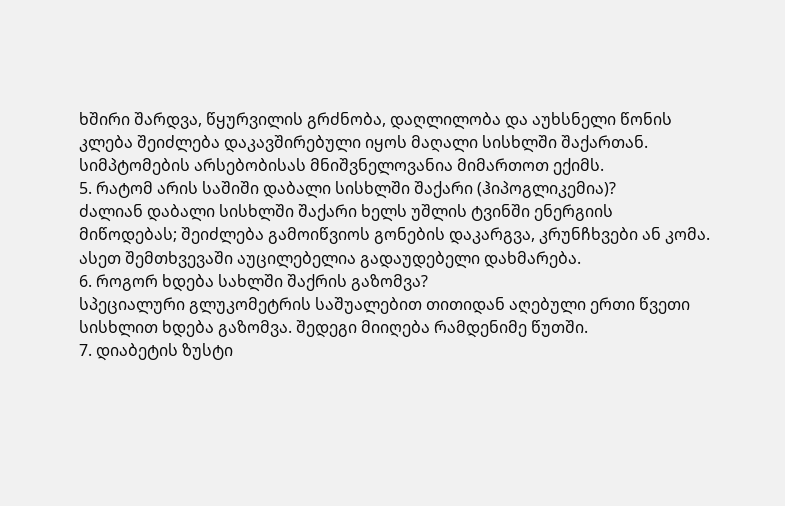ხშირი შარდვა, წყურვილის გრძნობა, დაღლილობა და აუხსნელი წონის კლება შეიძლება დაკავშირებული იყოს მაღალი სისხლში შაქართან. სიმპტომების არსებობისას მნიშვნელოვანია მიმართოთ ექიმს.
5. რატომ არის საშიში დაბალი სისხლში შაქარი (ჰიპოგლიკემია)?
ძალიან დაბალი სისხლში შაქარი ხელს უშლის ტვინში ენერგიის მიწოდებას; შეიძლება გამოიწვიოს გონების დაკარგვა, კრუნჩხვები ან კომა. ასეთ შემთხვევაში აუცილებელია გადაუდებელი დახმარება.
6. როგორ ხდება სახლში შაქრის გაზომვა?
სპეციალური გლუკომეტრის საშუალებით თითიდან აღებული ერთი წვეთი სისხლით ხდება გაზომვა. შედეგი მიიღება რამდენიმე წუთში.
7. დიაბეტის ზუსტი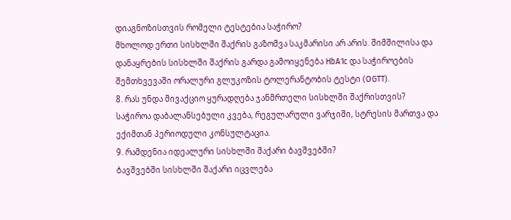დიაგნოზისთვის რომელი ტესტებია საჭირო?
მხოლოდ ერთი სისხლში შაქრის გაზომვა საკმარისი არ არის. შიმშილისა და დანაყრების სისხლში შაქრის გარდა გამოიყენება HbA1c და საჭიროების შემთხვევაში ორალური გლუკოზის ტოლერანტობის ტესტი (OGTT).
8. რას უნდა მივაქციო ყურადღება ჯანმრთელი სისხლში შაქრისთვის?
საჭიროა დაბალანსებული კვება, რეგულარული ვარჯიში, სტრესის მართვა და ექიმთან პერიოდული კონსულტაცია.
9. რამდენია იდეალური სისხლში შაქარი ბავშვებში?
ბავშვებში სისხლში შაქარი იცვლება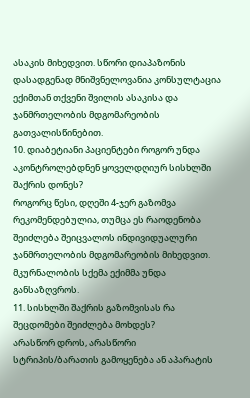ასაკის მიხედვით. სწორი დიაპაზონის დასადგენად მნიშვნელოვანია კონსულტაცია ექიმთან თქვენი შვილის ასაკისა და ჯანმრთელობის მდგომარეობის გათვალისწინებით.
10. დიაბეტიანი პაციენტები როგორ უნდა აკონტროლებდნენ ყოველდღიურ სისხლში შაქრის დონეს?
როგორც წესი, დღეში 4-ჯერ გაზომვა რეკომენდებულია, თუმცა ეს რაოდენობა შეიძლება შეიცვალოს ინდივიდუალური ჯანმრთელობის მდგომარეობის მიხედვით. მკურნალობის სქემა ექიმმა უნდა განსაზღვროს.
11. სისხლში შაქრის გაზომვისას რა შეცდომები შეიძლება მოხდეს?
არასწორ დროს, არასწორი სტრიპის/ბარათის გამოყენება ან აპარატის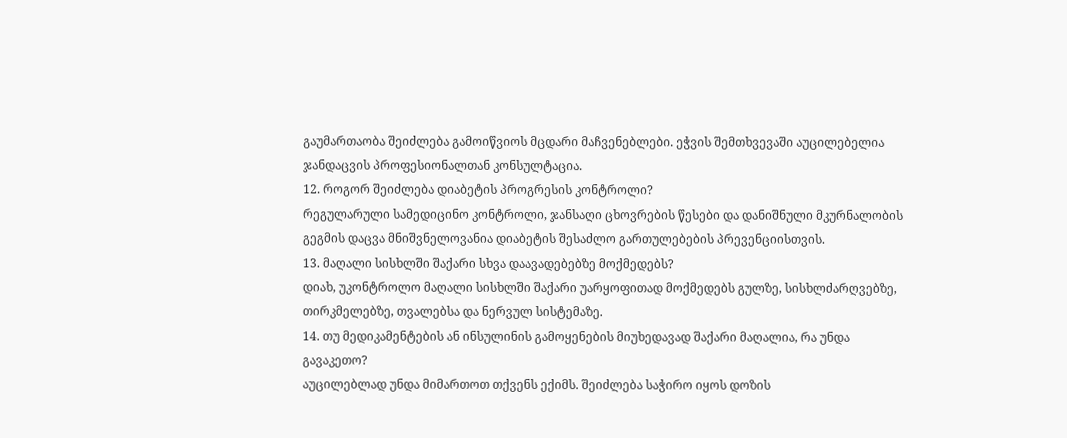გაუმართაობა შეიძლება გამოიწვიოს მცდარი მაჩვენებლები. ეჭვის შემთხვევაში აუცილებელია ჯანდაცვის პროფესიონალთან კონსულტაცია.
12. როგორ შეიძლება დიაბეტის პროგრესის კონტროლი?
რეგულარული სამედიცინო კონტროლი, ჯანსაღი ცხოვრების წესები და დანიშნული მკურნალობის გეგმის დაცვა მნიშვნელოვანია დიაბეტის შესაძლო გართულებების პრევენციისთვის.
13. მაღალი სისხლში შაქარი სხვა დაავადებებზე მოქმედებს?
დიახ, უკონტროლო მაღალი სისხლში შაქარი უარყოფითად მოქმედებს გულზე, სისხლძარღვებზე, თირკმელებზე, თვალებსა და ნერვულ სისტემაზე.
14. თუ მედიკამენტების ან ინსულინის გამოყენების მიუხედავად შაქარი მაღალია, რა უნდა გავაკეთო?
აუცილებლად უნდა მიმართოთ თქვენს ექიმს. შეიძლება საჭირო იყოს დოზის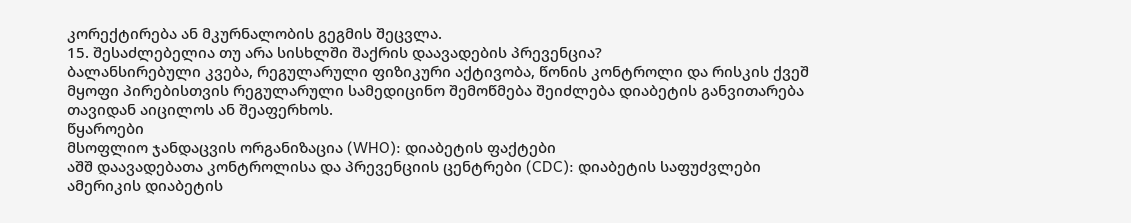კორექტირება ან მკურნალობის გეგმის შეცვლა.
15. შესაძლებელია თუ არა სისხლში შაქრის დაავადების პრევენცია?
ბალანსირებული კვება, რეგულარული ფიზიკური აქტივობა, წონის კონტროლი და რისკის ქვეშ მყოფი პირებისთვის რეგულარული სამედიცინო შემოწმება შეიძლება დიაბეტის განვითარება თავიდან აიცილოს ან შეაფერხოს.
წყაროები
მსოფლიო ჯანდაცვის ორგანიზაცია (WHO): დიაბეტის ფაქტები
აშშ დაავადებათა კონტროლისა და პრევენციის ცენტრები (CDC): დიაბეტის საფუძვლები
ამერიკის დიაბეტის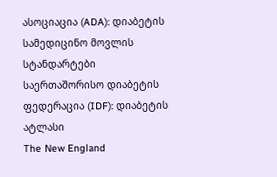ასოციაცია (ADA): დიაბეტის სამედიცინო მოვლის სტანდარტები
საერთაშორისო დიაბეტის ფედერაცია (IDF): დიაბეტის ატლასი
The New England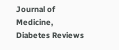Journal of Medicine, Diabetes Reviews